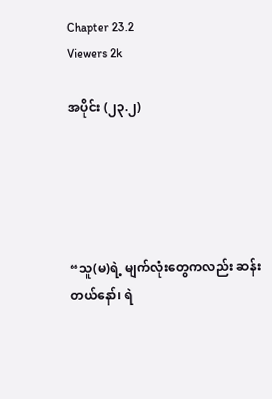Chapter 23.2
Viewers 2k

အပိုင်း (၂၃.၂)





“သူ(မ)ရဲ့ မျက်လုံးတွေကလည်း ဆန်းတယ်နော်၊ ရဲ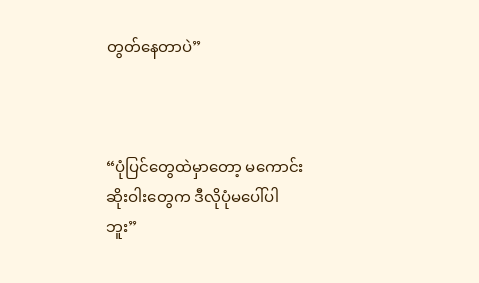တွတ်နေတာပဲ”



“ပုံပြင်တွေထဲမှာတော့ မကောင်းဆိုးဝါးတွေက ဒီလိုပုံမပေါ်ပါဘူး”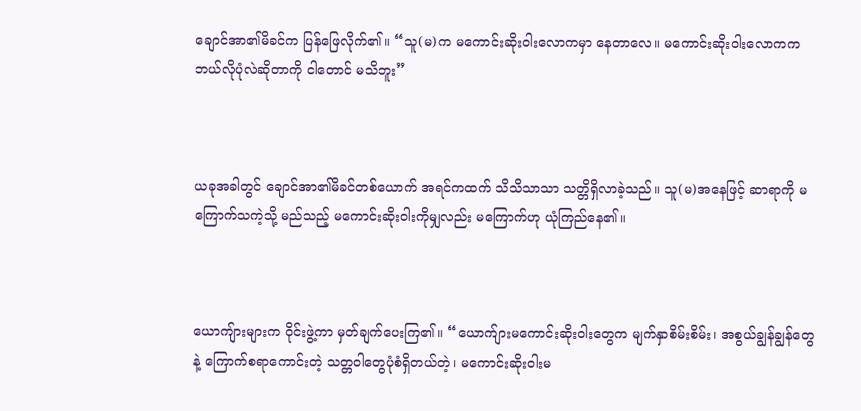ချောင်အာ၏မိခင်က ပြန်ဖြေလိုက်၏။ “သူ(မ)က မကောင်းဆိုးဝါးလောကမှာ နေတာလေ။ မကောင်းဆိုးဝါးလောကက ဘယ်လိုပုံလဲဆိုတာကို ငါတောင် မသိဘူး”



ယခုအခါတွင် ချောင်အာ၏မိခင်တစ်ယောက် အရင်ကထက် သိသိသာသာ သတ္တိရှိလာခဲ့သည်။ သူ(မ)အနေဖြင့် ဆာရာကို မကြောက်သကဲ့သို့ မည်သည့် မကောင်းဆိုးဝါးကိုမျှလည်း မကြောက်ဟု ယုံကြည်နေ၏။



ယောကျ်ားများက ဝိုင်းဖွဲ့ကာ မှတ်ချက်ပေးကြ၏။ “ယောက်ျားမကောင်းဆိုးဝါးတွေက မျက်နှာစိမ်းစိမ်း၊ အစွယ်ချွန်ချွန်တွေနဲ့ ကြောက်စရာကောင်းတဲ့ သတ္တဝါတွေပုံစံရှိတယ်တဲ့၊ မကောင်းဆိုးဝါးမ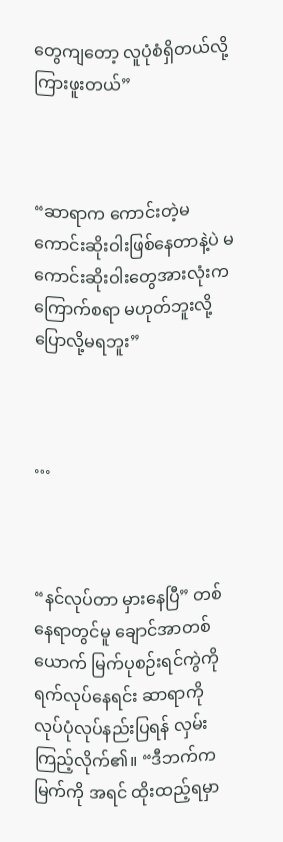တွေကျတော့ လူပုံစံရှိတယ်လို့ ကြားဖူးတယ်”



“ဆာရာက ကောင်းတဲ့မကောင်းဆိုးဝါးဖြစ်နေတာနဲ့ပဲ မကောင်းဆိုးဝါးတွေအားလုံးက ကြောက်စရာ မဟုတ်ဘူးလို့ ပြောလို့မရဘူး”



…



“နင်လုပ်တာ မှားနေပြီ” တစ်နေရာတွင်မူ ချောင်အာတစ်ယောက် မြက်ပုစဉ်းရင်ကွဲကို ရက်လုပ်နေရင်း ဆာရာကို လုပ်ပုံလုပ်နည်းပြရန် လှမ်းကြည့်လိုက်၏။ “ဒီဘက်က မြက်ကို အရင် ထိုးထည့်ရမှာ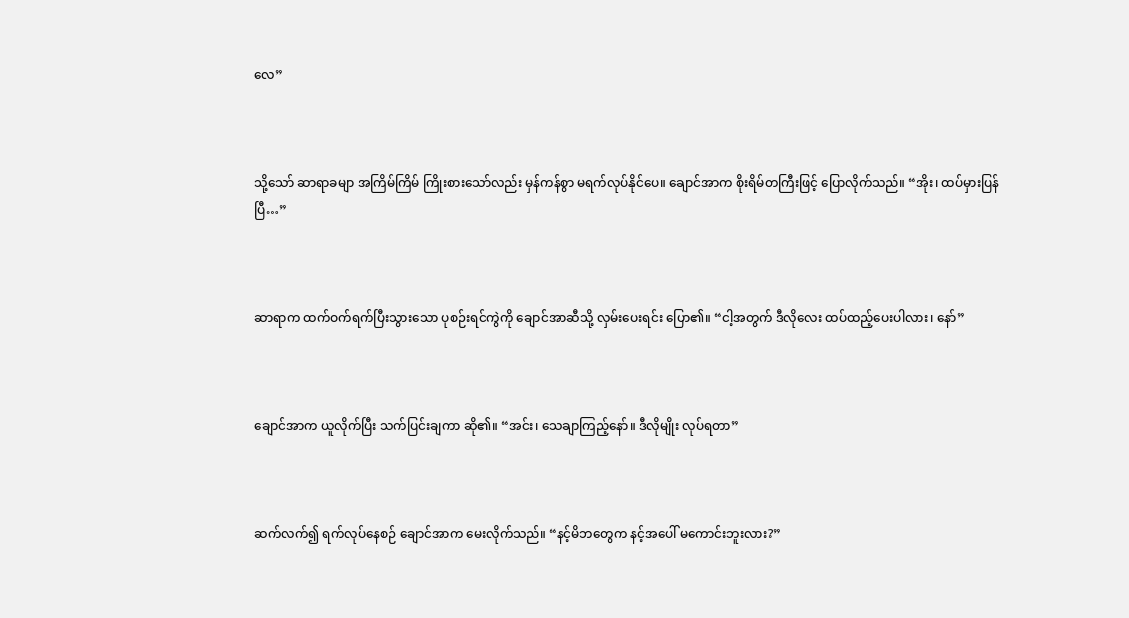လေ”



သို့သော် ဆာရာခမျာ အကြိမ်ကြိမ် ကြိုးစားသော်လည်း မှန်ကန်စွာ မရက်လုပ်နိုင်ပေ။ ချောင်အာက စိုးရိမ်တကြီးဖြင့် ပြောလိုက်သည်။ “အိုး၊ ထပ်မှားပြန်ပြီ…”



ဆာရာက ထက်ဝက်ရက်ပြီးသွားသော ပုစဉ်းရင်ကွဲကို ချောင်အာဆီသို့ လှမ်းပေးရင်း ပြော၏။ “ငါ့အတွက် ဒီလိုလေး ထပ်ထည့်ပေးပါလား၊ နော်”



ချောင်အာက ယူလိုက်ပြီး သက်ပြင်းချကာ ‌ဆို၏။ “အင်း၊ သေချာကြည့်နော်။ ဒီလိုမျိုး လုပ်ရတာ”



ဆက်လက်၍ ရက်လုပ်နေစဉ် ချောင်အာက မေးလိုက်သည်။ “နင့်မိဘတွေက နင့်အပေါ် မကောင်းဘူးလား?”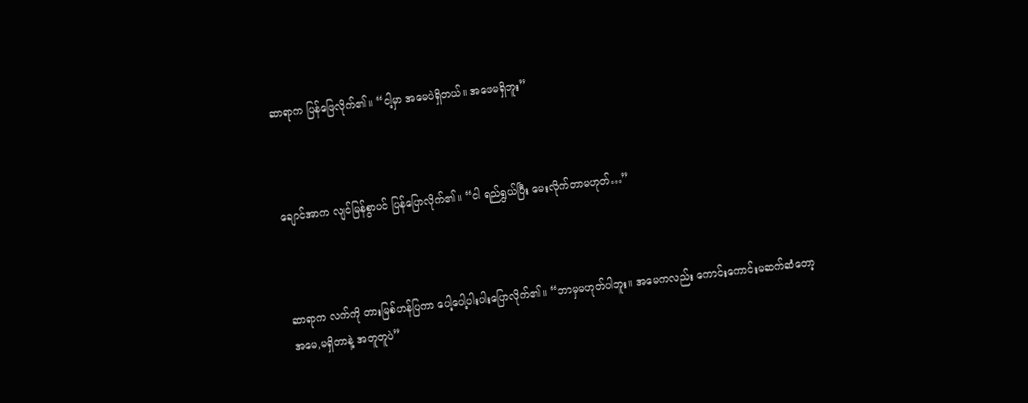ဆာရာက ပြန်ဖြေလိုက်၏။ “ငါ့မှာ အမေပဲရှိတယ်။ အဖေမရှိဘူး”



ချောင်အာက လျင်မြန်စွာပင် ပြန်ပြောလိုက်၏။ “ငါ ရည်ရွယ်ပြီး မေးလိုက်တာမဟုတ်…”



ဆာရာက လက်ကို တားမြစ်ဟန်ပြကာ ပေါ့ပေါ့ပါးပါးပြောလိုက်၏။ “ဘာမှမဟုတ်ပါဘူး။ အမေကလည်း ကောင်းကောင်းမဆက်ဆံတော့ အမေ,မရှိတာနဲ့ အတူတူပဲ”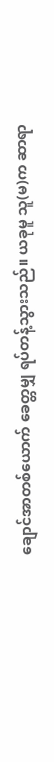ချောင်အာတစ်ယောက် ခေတ္တမျှ ရပ်တန့်သွားသည်။ ယခုမူ သူ(မ)က ဆာရာ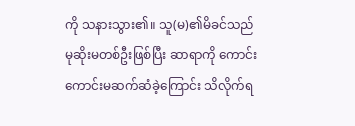ကို သနားသွား၏။ သူ(မ)၏မိခင်သည် မုဆိုးမတစ်ဦးဖြစ်ပြီး ဆာရာကို ကောင်းကောင်းမဆက်ဆံခဲ့ကြောင်း သိလိုက်ရ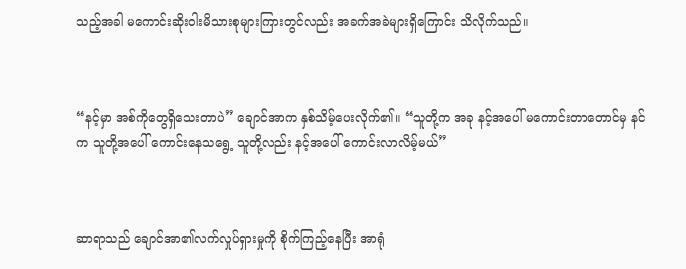သည့်အခါ မကောင်းဆိုးဝါးမိသားစုများကြားတွင်လည်း အခက်အခဲများရှိကြောင်း သိလိုက်သည်။



“နင့်မှာ အစ်ကိုတွေရှိသေးတာပဲ” ချောင်အာက နှစ်သိမ့်ပေးလိုက်၏။ “သူတို့က အခု နင့်အပေါ် မကောင်းတာတောင်မှ နင်က သူတို့အပေါ် ကောင်းနေသရွေ့ သူတို့လည်း နင့်အပေါ် ကောင်းလာလိမ့်မယ်”



ဆာရာသည် ချောင်အာ၏လက်လှုပ်ရှားမှုကို စိုက်ကြည့်နေပြီး အာရုံ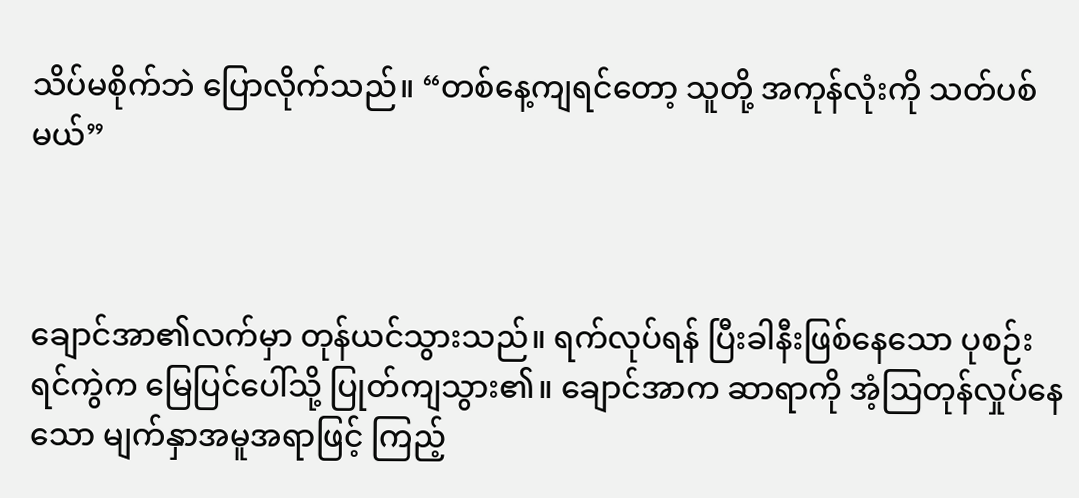သိပ်မစိုက်ဘဲ ပြောလိုက်သည်။ “တစ်နေ့ကျရင်တော့ သူတို့ အကုန်လုံးကို သတ်ပစ်မယ်”



ချောင်အာ၏လက်မှာ တုန်ယင်သွားသည်။ ရက်လုပ်ရန် ပြီးခါနီးဖြစ်နေသော ပုစဉ်းရင်ကွဲက မြေပြင်ပေါ်သို့ ပြုတ်ကျသွား၏။ ချောင်အာက ဆာရာကို အံ့ဩတုန်လှုပ်နေသော မျက်နှာအမူအရာဖြင့် ကြည့်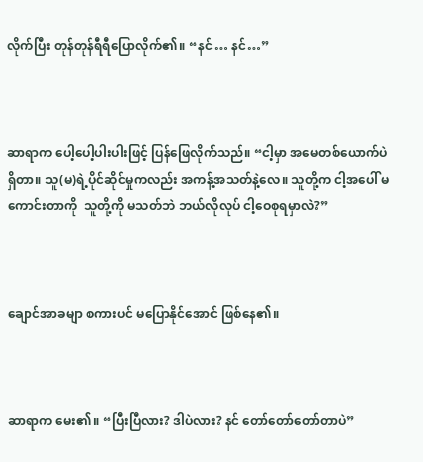လိုက်ပြီး တုန်တုန်ရီရီပြောလိုက်၏။ “နင်… နင်…”



ဆာရာက ပေါ့ပေါ့ပါးပါးဖြင့် ပြန်ဖြေလိုက်သည်။ “ငါ့မှာ အမေတစ်ယောက်ပဲရှိတာ။ သူ(မ)ရဲ့ပိုင်ဆိုင်မှုကလည်း အကန့်အသတ်နဲ့လေ။ သူတို့က ငါ့အပေါ် မကောင်းတာကို  သူတို့ကို မသတ်ဘဲ ဘယ်လိုလုပ် ငါ့ဝေစုရမှာလဲ?”



ချောင်အာခမျာ စကားပင် မပြောနိုင်အောင် ဖြစ်နေ၏။



ဆာရာက မေး၏။ “ပြီးပြီလား? ဒါပဲလား? နင် တော်တော်တော်တာပဲ”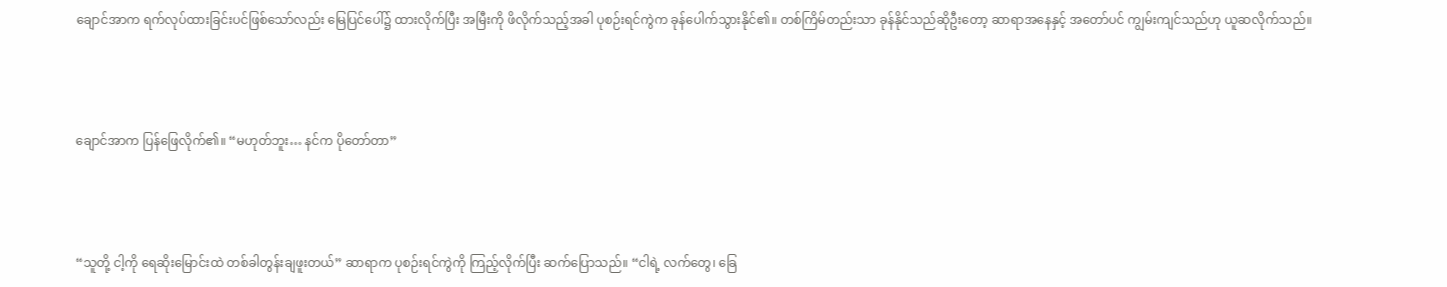ချောင်အာက ရက်လုပ်ထားခြင်းပင်ဖြစ်သော်လည်း မြေပြင်ပေါ်၌ ထားလိုက်ပြီး အမြီးကို ဖိလိုက်သည့်အခါ ပုစဉ်းရင်ကွဲက ခုန်ပေါက်သွားနိုင်၏။ တစ်ကြိမ်တည်းသာ ခုန်နိုင်သည်ဆိုဦးတော့ ဆာရာအနေနှင့် အတော်ပင် ကျွမ်းကျင်သည်ဟု ယူဆလိုက်သည်။



ချောင်အာက ပြန်ဖြေလိုက်၏။ “မဟုတ်ဘူး… နင်က ပိုတော်တာ”



“သူတို့ ငါ့ကို ရေဆိုးမြောင်းထဲ တစ်ခါတွန်းချဖူးတယ်” ဆာရာက ပုစဉ်းရင်ကွဲကို ကြည့်လိုက်ပြီး ဆက်ပြောသည်။ “ငါရဲ့ လက်တွေ၊ ခြေ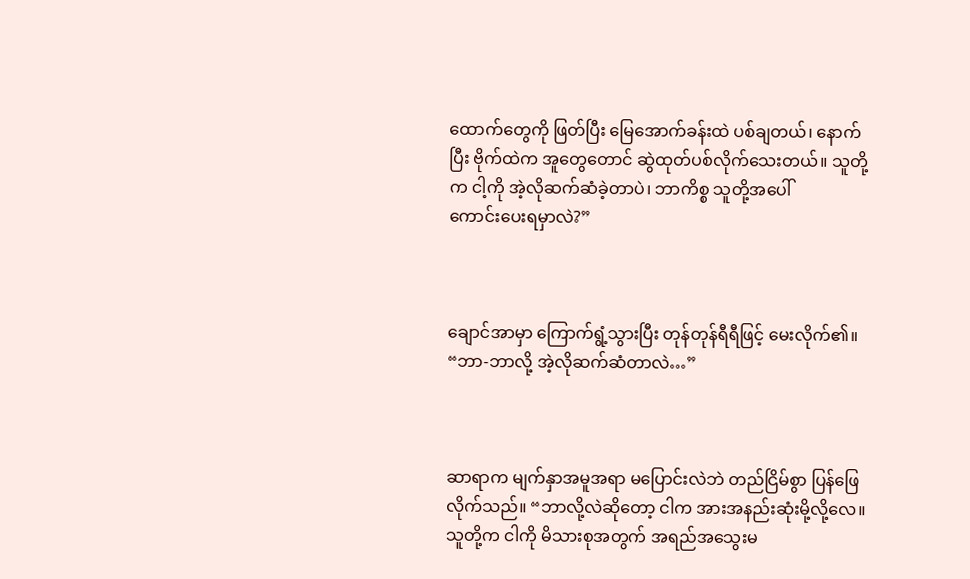ထောက်တွေကို ဖြတ်ပြီး မြေအောက်ခန်းထဲ ပစ်ချတယ်၊ နောက်ပြီး ဗိုက်ထဲက အူတွေတောင် ဆွဲထုတ်ပစ်လိုက်သေးတယ်။ သူတို့က ငါ့ကို အဲ့လိုဆက်ဆံခဲ့တာပဲ၊ ဘာကိစ္စ သူတို့အပေါ်  ကောင်း‌ပေးရမှာလဲ?”



ချောင်အာမှာ ကြောက်ရွံ့သွားပြီး တုန်တုန်ရီရီဖြင့် မေးလိုက်၏။ “ဘာ-ဘာလို့ အဲ့လိုဆက်ဆံတာလဲ…”



ဆာရာက မျက်နှာအမူအရာ မပြောင်းလဲဘဲ တည်ငြိမ်စွာ ပြန်ဖြေလိုက်သည်။ “ဘာလို့လဲဆိုတော့ ငါက အားအနည်းဆုံးမို့လို့လေ။ သူတို့က ငါကို မိသားစုအတွက် အရည်အသွေးမ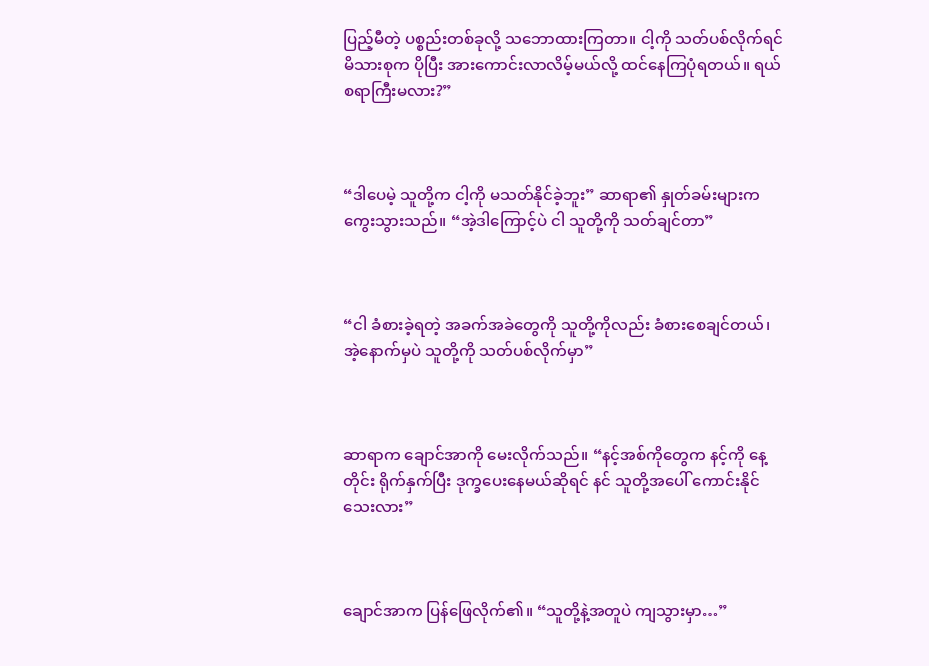ပြည့်မီတဲ့ ပစ္စည်းတစ်ခုလို့ သဘောထားကြတာ။ ငါ့ကို သတ်ပစ်လိုက်ရင် မိသားစုက ပိုပြီး အားကောင်းလာလိမ့်မယ်လို့ ထင်နေကြပုံရတယ်။ ရယ်စရာကြီးမလား?”



“ဒါပေမဲ့ သူတို့က ငါ့ကို မသတ်နိုင်ခဲ့ဘူး” ဆာရာ၏ နှုတ်ခမ်းများက ကွေးသွားသည်။ “အဲ့ဒါကြောင့်ပဲ ငါ သူတို့ကို သတ်ချင်တာ”



“ငါ ခံစားခဲ့ရတဲ့ အခက်အခဲတွေကို သူတို့ကိုလည်း ခံစားစေချင်တယ်၊ အဲ့နောက်မှပဲ သူတို့ကို သတ်ပစ်လိုက်မှာ”



ဆာရာက ချောင်အာကို မေးလိုက်သည်။ “နင့်အစ်ကိုတွေက နင့်ကို နေ့တိုင်း ရိုက်နှက်ပြီး ဒုက္ခပေးနေမယ်ဆိုရင် နင် သူတို့အပေါ် ကောင်းနိုင်သေးလား”



ချောင်အာက ပြန်ဖြေလိုက်၏။ “သူတို့နဲ့အတူပဲ ကျသွားမှာ…”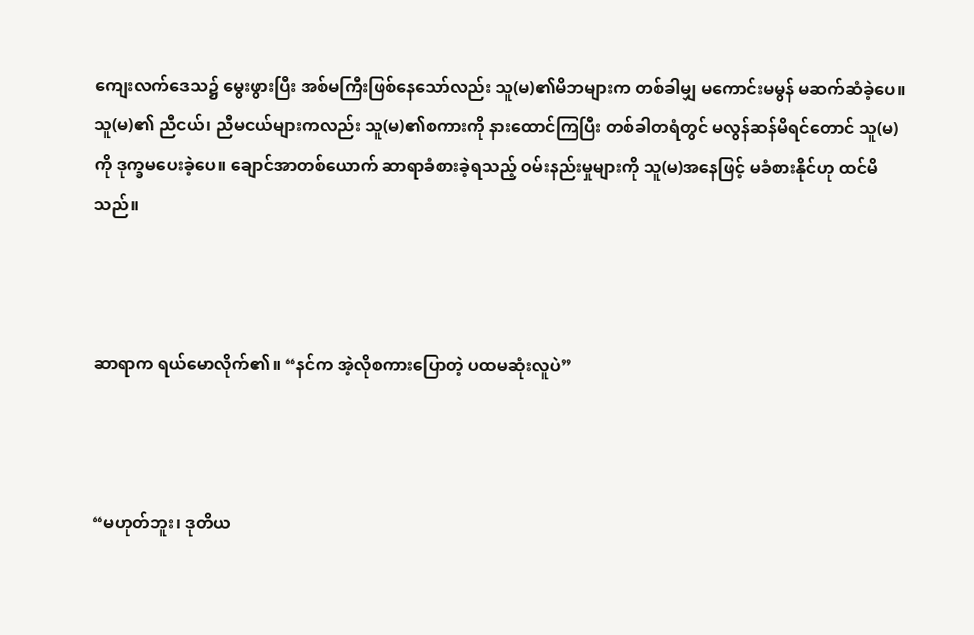ကျေးလက်ဒေသ၌ မွေးဖွားပြီး အစ်မကြီးဖြစ်နေသော်လည်း သူ(မ)၏မိဘများက တစ်ခါမျှ မကောင်းမမွန် မဆက်ဆံခဲ့ပေ။ သူ(မ)၏ ညီငယ်၊ ညီမငယ်များကလည်း သူ(မ)၏စကားကို နားထောင်ကြပြီး တစ်ခါတရံတွင် မလွန်ဆန်မိရင်တောင် သူ(မ)ကို ဒုက္ခမပေးခဲ့ပေ။ ချောင်အာတစ်ယောက် ဆာရာခံစားခဲ့ရသည့် ဝမ်းနည်းမှုများကို သူ(မ)အနေဖြင့် မခံစားနိုင်ဟု ထင်မိသည်။



ဆာရာက ရယ်မောလိုက်၏။ “နင်က အဲ့လိုစကားပြောတဲ့ ပထမဆုံးလူပဲ”



“မဟုတ်ဘူး၊ ဒုတိယ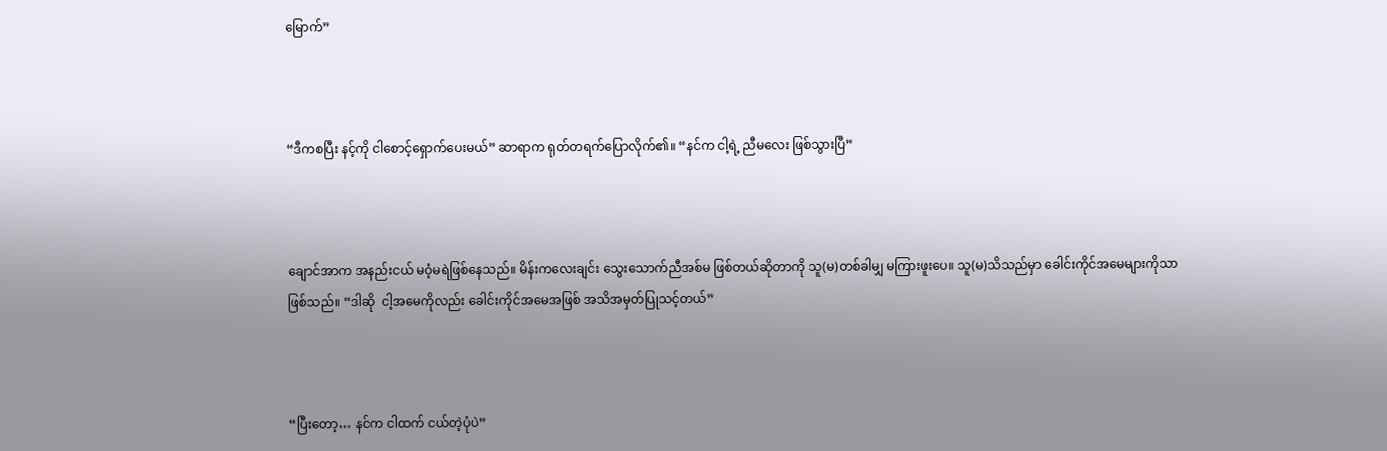မြောက်”



“ဒီကစပြီး နင့်ကို ငါစောင့်ရှောက်ပေးမယ်” ဆာရာက ရုတ်တရက်ပြောလိုက်၏။ “နင်က ငါ့ရဲ့ ညီမလေး ဖြစ်သွားပြီ”



ချောင်အာက အနည်းငယ် မဝံ့မရဲဖြစ်နေသည်။ မိန်းကလေးချင်း သွေးသောက်ညီအစ်မ ဖြစ်တယ်ဆိုတာကို သူ(မ)တစ်ခါမျှ မကြားဖူးပေ။ သူ(မ)သိသည်မှာ ခေါင်းကိုင်အမေများကိုသာ ဖြစ်သည်။ “ဒါဆို  ငါ့အမေကိုလည်း ခေါင်းကိုင်အမေအဖြစ် အသိအမှတ်ပြုသင့်တယ်”



“ပြီးတော့… နင်က ငါထက် ငယ်တဲ့ပုံပဲ”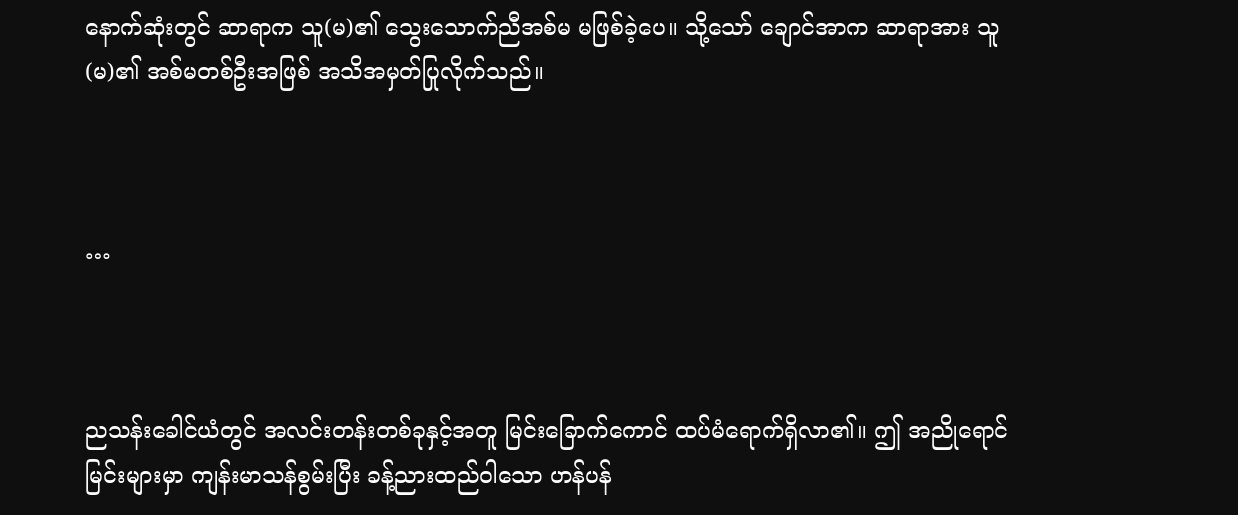နောက်ဆုံးတွင် ဆာရာက သူ(မ)၏ သွေးသောက်ညီအစ်မ မဖြစ်ခဲ့ပေ။ သို့သော် ချောင်အာက ဆာရာအား သူ(မ)၏ အစ်မတစ်ဦးအဖြစ် အသိအမှတ်ပြုလိုက်သည်။



…



ညသန်းခေါင်ယံတွင် အလင်းတန်းတစ်ခုနှင့်အတူ မြင်းခြောက်ကောင် ထပ်မံရောက်ရှိလာ၏။ ဤ အညိုရောင်မြင်းများမှာ ကျန်းမာသန်စွမ်းပြီး ခန့်ညားထည်ဝါသော ဟန်ပန်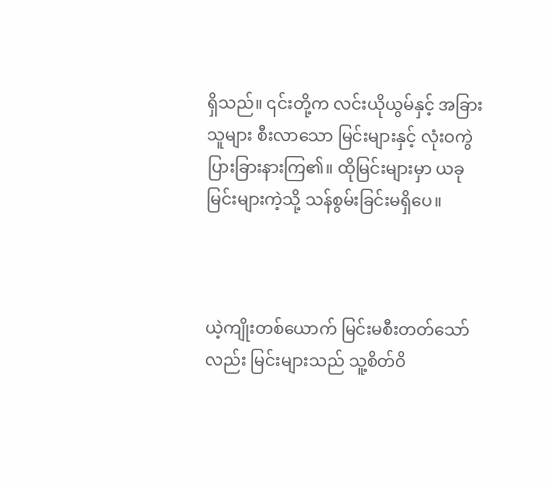ရှိသည်။ ၎င်းတို့က လင်းယိုယွမ်နှင့် အခြားသူများ စီးလာသော မြင်းများနှင့် လုံးဝကွဲပြားခြားနားကြ၏။ ထိုမြင်းများမှာ ယခုမြင်းများကဲ့သို့ သန်စွမ်းခြင်းမရှိပေ။



ယဲ့ကျိုးတစ်ယောက် မြင်းမစီးတတ်သော်လည်း မြင်းများသည် သူ့စိတ်ဝိ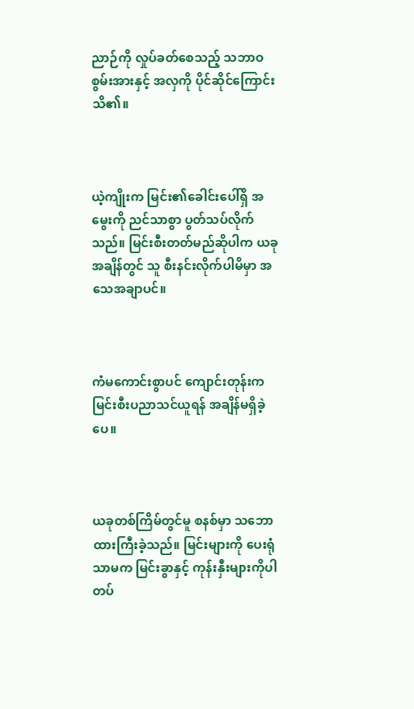ညာဉ်ကို လှုပ်ခတ်စေသည့် သဘာဝစွမ်းအားနှင့် အလှကို ပိုင်ဆိုင်ကြောင်း သိ၏။



ယဲ့ကျိုးက မြင်း၏ခေါင်းပေါ်ရှိ အမွေးကို ညင်သာစွာ ပွတ်သပ်လိုက်သည်။ မြင်းစီးတတ်မည်ဆိုပါက ယခုအချိန်တွင် သူ စီးနင်းလိုက်ပါမိမှာ အသေအချာပင်။



ကံမကောင်းစွာပင် ကျောင်းတုန်းက မြင်းစီးပညာသင်ယူရန် အချိန်မရှိခဲ့ပေ။



ယခုတစ်ကြိမ်တွင်မူ စနစ်မှာ သဘောထားကြီးခဲ့သည်။ မြင်းများကို ပေးရုံသာမက မြင်းခွာနှင့် ကုန်းနှီးများကိုပါ တပ်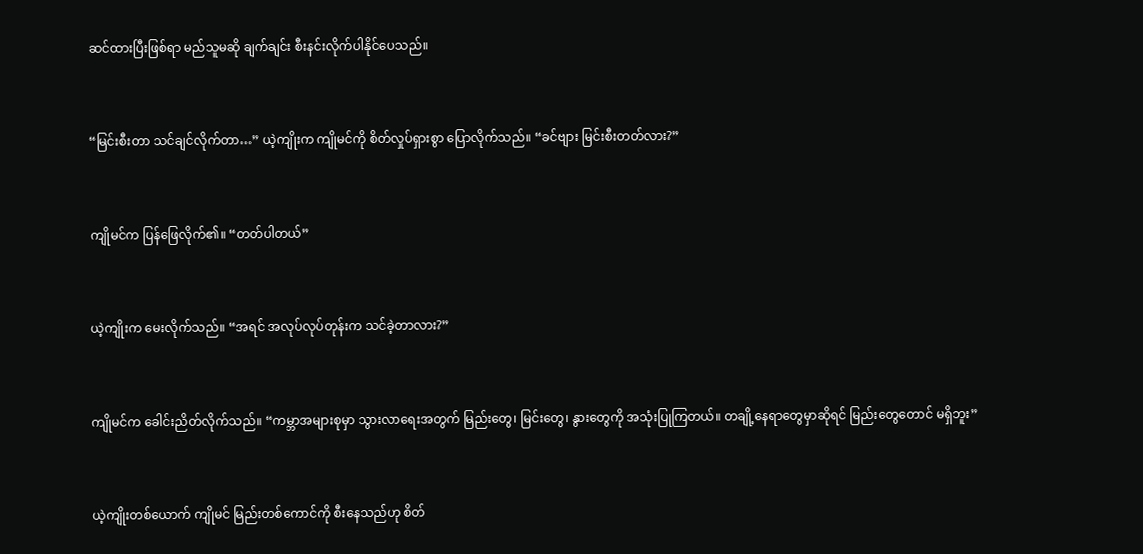ဆင်ထားပြီးဖြစ်ရာ မည်သူမဆို ချက်ချင်း စီးနင်းလိုက်ပါနိုင်ပေသည်။



“မြင်းစီးတာ သင်ချင်လိုက်တာ…” ယဲ့ကျိုးက ကျိုမင်ကို စိတ်လှုပ်ရှားစွာ ပြောလိုက်သည်။ “ခင်ဗျား မြင်းစီးတတ်လား?”



ကျိုမင်က ပြန်ဖြေလိုက်၏။ “တတ်ပါတယ်”



ယဲ့ကျိုးက မေးလိုက်သည်။ “အရင် အလုပ်လုပ်တုန်းက သင်ခဲ့တာလား?”



ကျိုမင်က ခေါင်းညိတ်လိုက်သည်။ “ကမ္ဘာအများစုမှာ သွားလာရေးအတွက် မြည်းတွေ၊ မြင်းတွေ၊ နွားတွေကို အသုံးပြုကြတယ်။ တချို့နေရာတွေမှာဆိုရင် မြည်းတွေတောင် မရှိဘူး”



ယဲ့ကျိုးတစ်ယောက် ကျိုမင် မြည်းတစ်ကောင်ကို စီးနေသည်ဟု စိတ်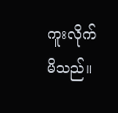ကူးလိုက်မိသည်။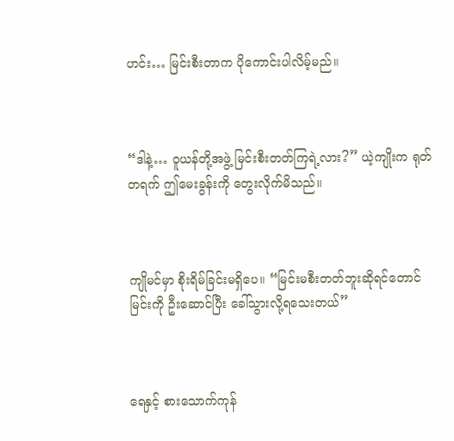ဟင်း… မြင်းစီးတာက ပိုကောင်းပါလိမ့်မည်။



“ဒါနဲ့… ဝူယန်တို့အဖွဲ့ မြင်းစီးတတ်ကြရဲ့လား?” ယဲ့ကျိုးက ရုတ်တရက် ဤမေးခွန်းကို တွေးလိုက်မိသည်။



ကျိုမင်မှာ စိုးရိမ်ခြင်းမရှိပေ။ “မြင်းမစီးတတ်ဘူးဆိုရင်တောင် မြင်းကို ဦးဆောင်ပြီး ခေါ်သွားလို့ရသေးတယ်”



ရေနှင့် စားသောက်ကုန်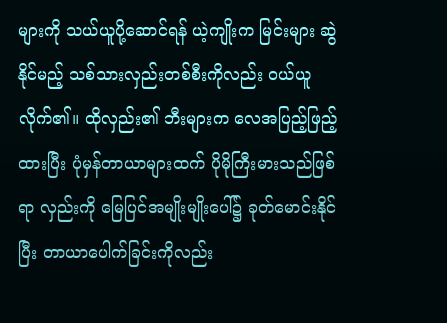များကို သယ်ယူပို့ဆောင်ရန် ယဲ့ကျိုးက မြင်းများ ဆွဲနိုင်မည့် သစ်သားလှည်းတစ်စီးကိုလည်း ဝယ်ယူလိုက်၏။ ထိုလှည်း၏ ဘီးများက လေအပြည့်ဖြည့်ထားပြီး ပုံမှန်တာယာများထက် ပိုမိုကြီးမားသည်ဖြစ်ရာ လှည်းကို မြေပြင်အမျိုးမျိုးပေါ်၌ ခုတ်မောင်းနိုင်ပြီး တာယာပေါက်ခြင်းကိုလည်း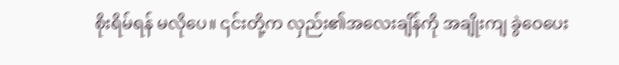စိုးရိမ်ရန် မလိုပေ။ ၎င်းတို့က လှည်း၏အလေးချိန်ကို အချိုးကျ ခွဲဝေပေး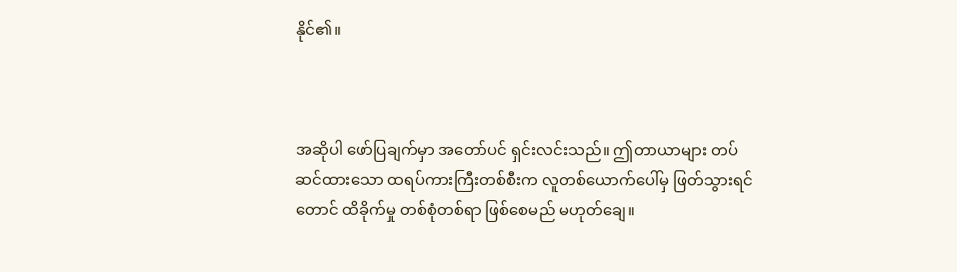နိုင်၏။



အဆိုပါ ဖော်ပြချက်မှာ အတော်ပင် ရှင်းလင်းသည်။ ဤတာယာများ တပ်ဆင်ထားသော ထရပ်ကားကြီးတစ်စီးက လူတစ်ယောက်ပေါ်မှ ဖြတ်သွားရင်တောင် ထိခိုက်မှု တစ်စုံတစ်ရာ ဖြစ်စေမည် မဟုတ်ချေ။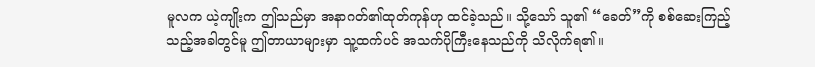မူလက ယဲ့ကျိုးက ဤသည်မှာ အနာဂတ်၏ထုတ်ကုန်ဟု ထင်ခဲ့သည်။ သို့သော် သူ၏ “ခေတ်”ကို စစ်ဆေးကြည့်သည့်အခါတွင်မူ ဤတာယာများမှာ သူ့ထက်ပင် အသက်ပိုကြီးနေသည်ကို သိလိုက်ရ၏။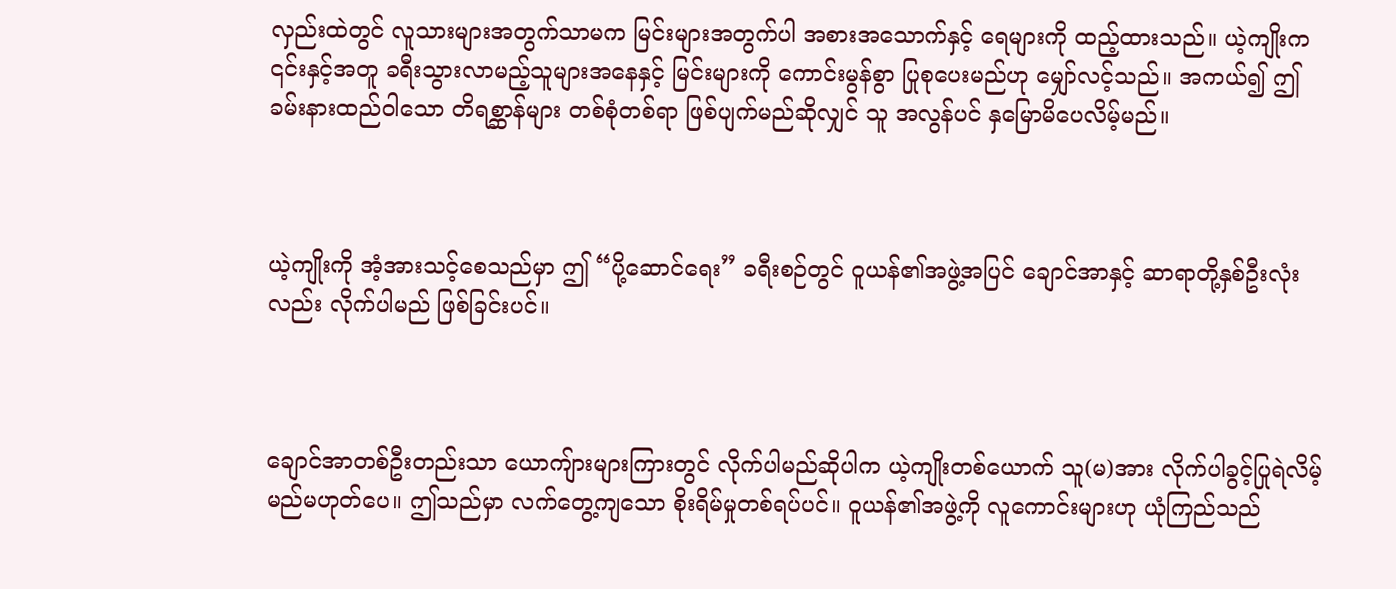လှည်းထဲတွင် လူသားများအတွက်သာမက မြင်းများအတွက်ပါ အစားအသောက်နှင့် ရေများကို ထည့်ထားသည်။ ယဲ့ကျိုးက ၎င်းနှင့်အတူ ခရီးသွားလာမည့်သူများအနေနှင့် မြင်းများကို ကောင်းမွန်စွာ ပြုစုပေးမည်ဟု မျှော်လင့်သည်။ အကယ်၍ ဤခမ်းနားထည်ဝါသော တိရစ္ဆာန်များ တစ်စုံတစ်ရာ ဖြစ်ပျက်မည်ဆိုလျှင် သူ အလွန်ပင် နှမြောမိပေလိမ့်မည်။



ယဲ့ကျိုးကို အံ့အားသင့်စေသည်မှာ ဤ “ပို့ဆောင်ရေး” ခရီးစဉ်တွင် ဝူယန်၏အဖွဲ့အပြင် ချောင်အာနှင့် ဆာရာတို့နှစ်ဦးလုံးလည်း လိုက်ပါမည် ဖြစ်ခြင်းပင်။



ချောင်အာတစ်ဦးတည်းသာ ယောကျ်ားများကြားတွင် လိုက်ပါမည်ဆိုပါက ယဲ့ကျိုးတစ်ယောက် သူ(မ)အား လိုက်ပါခွင့်ပြုရဲလိမ့်မည်မဟုတ်ပေ။ ဤသည်မှာ လက်တွေ့ကျသော စိုးရိမ်မှုတစ်ရပ်ပင်။ ဝူယန်၏အဖွဲ့ကို လူကောင်းများဟု ယုံကြည်သည်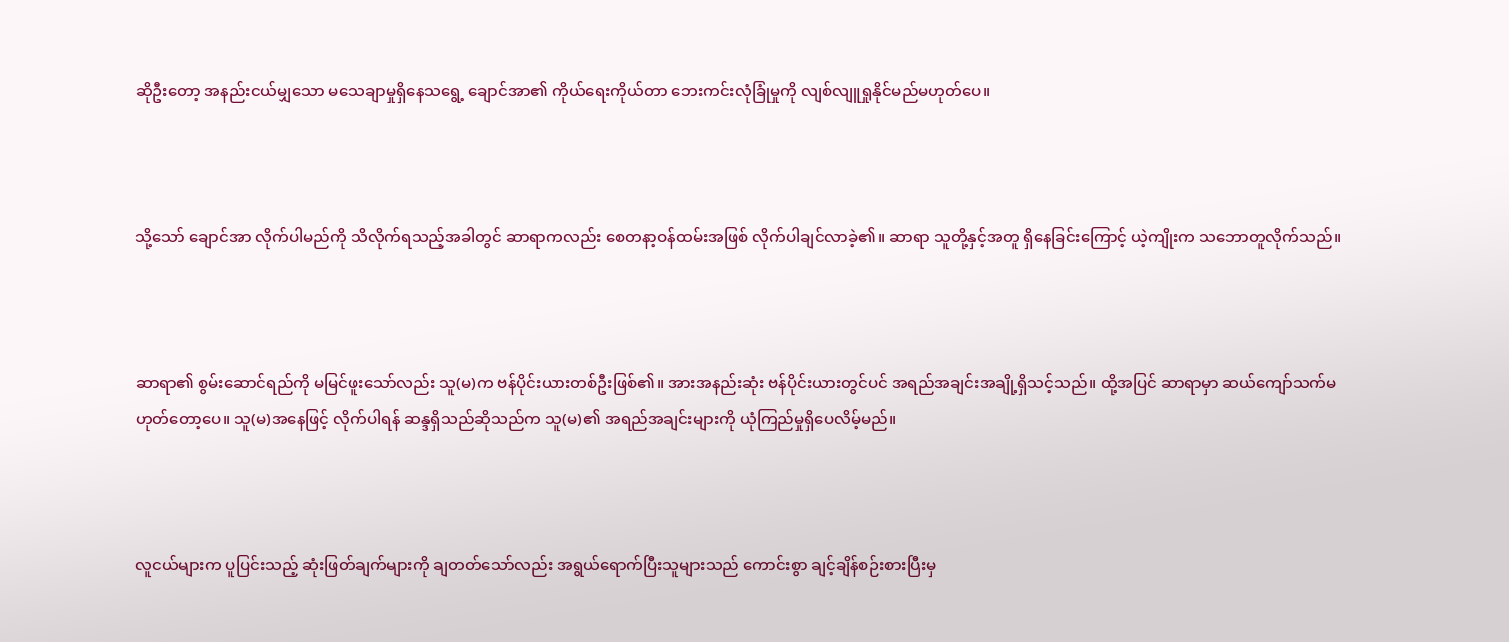ဆိုဦးတော့ အနည်းငယ်မျှသော မသေချာမှုရှိနေသရွေ့ ချောင်အာ၏ ကိုယ်ရေးကိုယ်တာ ဘေးကင်းလုံခြုံမှုကို လျစ်လျူရှုနိုင်မည်မဟုတ်ပေ။



သို့သော် ချောင်အာ လိုက်ပါမည်ကို သိလိုက်ရသည့်အခါတွင် ဆာရာကလည်း စေတနာ့ဝန်ထမ်းအဖြစ် လိုက်ပါချင်လာခဲ့၏။ ဆာရာ သူတို့နှင့်အတူ ရှိနေခြင်းကြောင့် ယဲ့ကျိုးက သဘောတူလိုက်သည်။



ဆာရာ၏ စွမ်းဆောင်ရည်ကို မမြင်ဖူးသော်လည်း သူ(မ)က ဗန်ပိုင်းယားတစ်ဦးဖြစ်၏။ အားအနည်းဆုံး ဗန်ပိုင်းယားတွင်ပင် အရည်အချင်းအချို့ရှိသင့်သည်။ ထို့အပြင် ဆာရာမှာ ဆယ်ကျော်သက်မဟုတ်တော့ပေ။ သူ(မ)အနေဖြင့် လိုက်ပါရန် ဆန္ဒရှိသည်ဆိုသည်က သူ(မ)၏ အရည်အချင်းများကို ယုံကြည်မှုရှိပေလိမ့်မည်။



လူငယ်များက ပူပြင်းသည့် ဆုံးဖြတ်ချက်များကို ချတတ်သော်လည်း အရွယ်ရောက်ပြီးသူများသည် ကောင်းစွာ ချင့်ချိန်စဉ်းစားပြီးမှ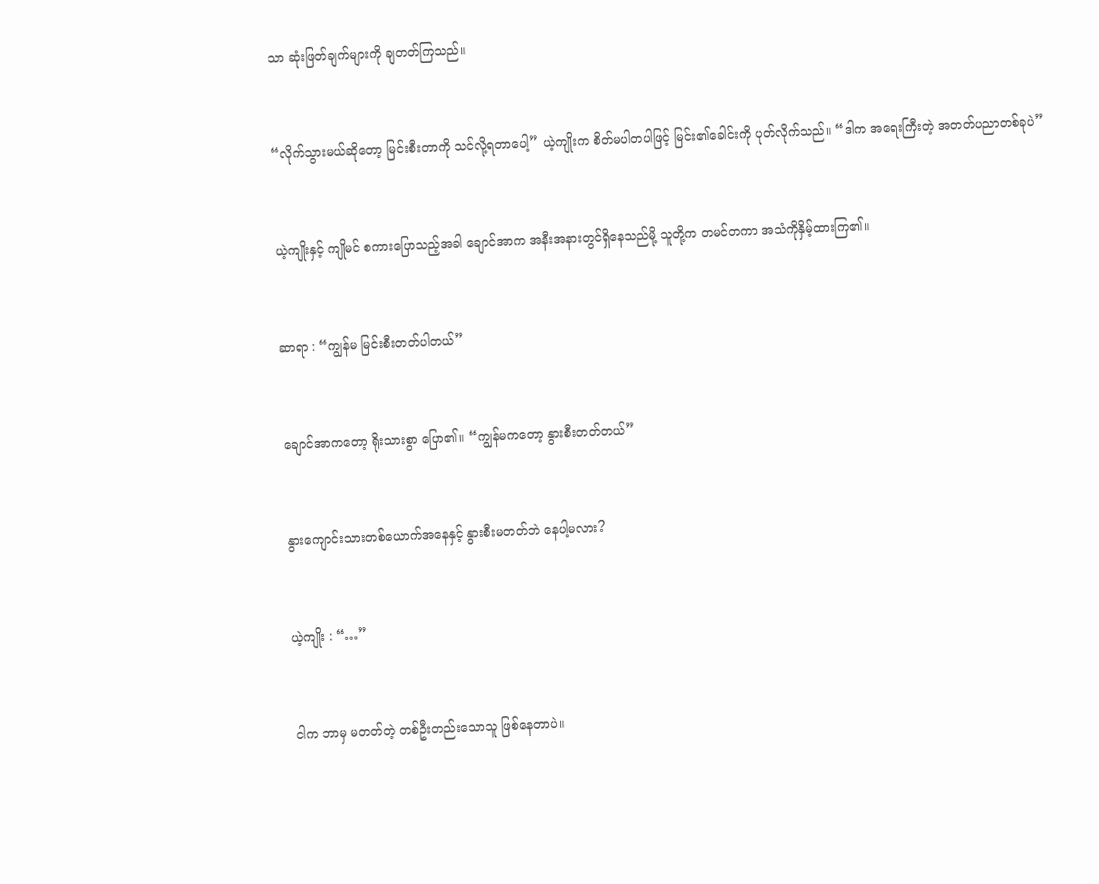သာ ဆုံးဖြတ်ချက်များကို ချတတ်ကြသည်။



“လိုက်သွားမယ်ဆိုတော့ မြင်းစီးတာကို သင်လို့ရတာပေါ့” ယဲ့ကျိုးက စိတ်မပါတပါဖြင့် မြင်း၏ခေါင်းကို ပုတ်လိုက်သည်။ “ဒါက အရေးကြီးတဲ့ အတတ်ပညာတစ်ခုပဲ”



ယဲ့ကျိုးနှင့် ကျိုမင် စကားပြောသည့်အခါ ချောင်အာက အနီးအနားတွင်ရှိနေသည်မို့ သူတို့က တမင်တကာ အသံကိုနှိမ့်ထားကြ၏။



ဆာရာ : “ကျွန်မ မြင်းစီးတတ်ပါတယ်”



ချောင်အာကတော့ ရိုးသားစွာ ပြော၏။ “ကျွန်မကတော့ နွားစီးတတ်တယ်”



နွားကျောင်းသားတစ်ယောက်အနေနှင့် နွားစီးမတတ်ဘဲ နေပါ့မလား?



ယဲ့ကျိုး : “…”



ငါက ဘာမှ မတတ်တဲ့ တစ်ဦးတည်းသောသူ ဖြစ်နေတာပဲ။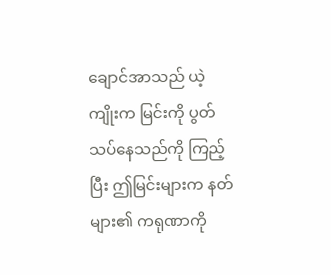ချောင်အာသည် ယဲ့ကျိုးက မြင်းကို ပွတ်သပ်နေသည်ကို ကြည့်ပြီး ဤမြင်းများက နတ်များ၏ ကရုဏာကို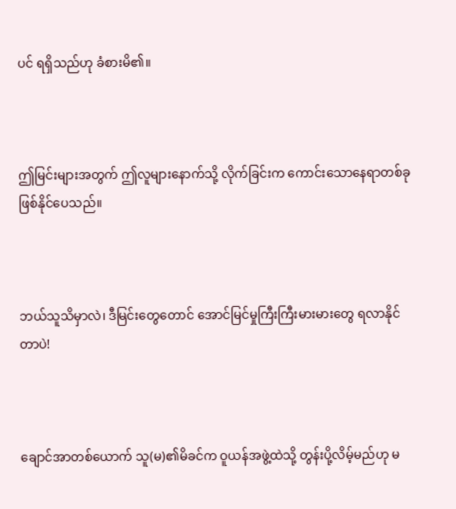ပင် ရရှိသည်ဟု ခံစားမိ၏။



ဤမြင်းများအတွက် ဤလူများနောက်သို့ လိုက်ခြင်းက ကောင်းသောနေရာတစ်ခုဖြစ်နိုင်ပေသည်။



ဘယ်သူသိမှာလဲ၊ ဒီမြင်းတွေတောင် အောင်မြင်မှုကြီးကြီးမားမားတွေ ရလာနိုင်တာပဲ!



ချောင်အာတစ်ယောက် သူ(မ)၏မိခင်က ဝူယန်အဖွဲ့ထဲသို့ တွန်းပို့လိမ့်မည်ဟု မ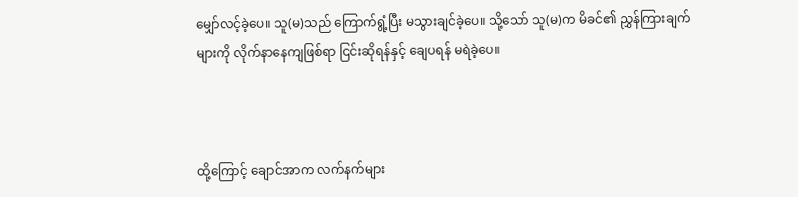မျှော်လင့်ခဲ့ပေ။ သူ(မ)သည် ကြောက်ရွံ့ပြီး မသွားချင်ခဲ့ပေ။ သို့သော် သူ(မ)က မိခင်၏ ညွှန်ကြားချက်များကို လိုက်နာနေကျဖြစ်ရာ ငြင်းဆိုရန်နှင့် ချေပရန် မရဲခဲ့ပေ။



ထို့ကြောင့် ချောင်အာက လက်နက်များ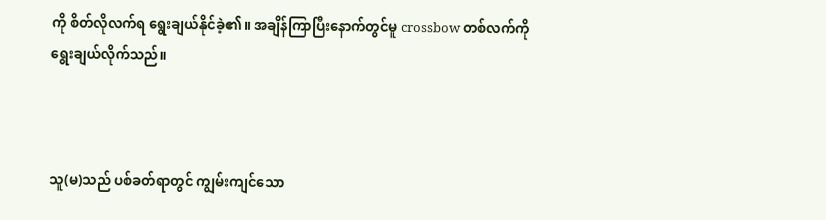ကို စိတ်လိုလက်ရ ရွေးချယ်နိုင်ခဲ့၏။ အချိန်ကြာပြီးနောက်တွင်မူ crossbow တစ်လက်ကို ရွေးချယ်လိုက်သည်။



သူ(မ)သည် ပစ်ခတ်ရာတွင် ကျွမ်းကျင်သော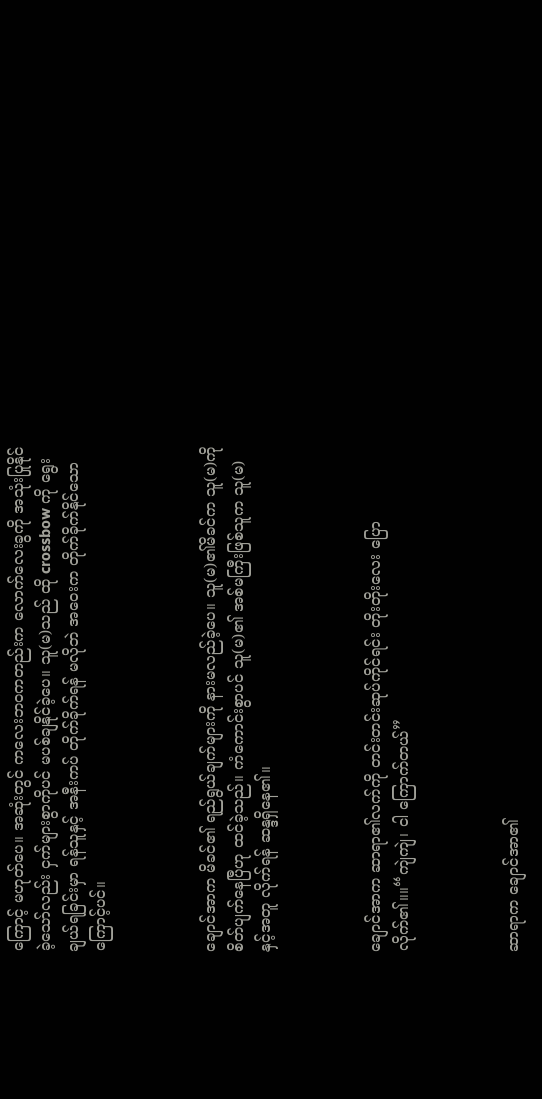ကြောင့် မဟုတ်ပေ။ အဆုံးတွင် ကလေးဘဝကတည်းက လောက်လေးခွကို အသုံးပြုနိုင်ခဲ့သော်လည်း ငှက်များစွာကိုပင် မပစ်ချနိုင်ခဲ့ပေ။ သူ(မ)သည် ထို crossbow ကို ရွေးချယ်ရခြင်းမှာ ရန်သူနှင့် အနီးကပ် တိုက်ခိုက်ရန် မလိုဘဲ အဝေးက တိုက်ခိုက်နိုင်သောကြောင့်ပင်။



ချောင်အာက မိခင်၏ ရည်ရွယ်ချက်များကို နားမလည်ခဲ့ပေ။ သူ(မ)၏မိခင်က သူ(မ)ကို စိတ်ပျက်နေပြီဟု ထင်ခဲ့သည်။ ကံကောင်းစွာပင် သူ(မ)၏ အစ်မကြီးဖြစ်သူက သူ(မ)နှင့်အတူ လိုက်ရန် ဆန္ဒရှိနေ၏။



ချောင်အာက ဆာရာ၏လက်ကို တင်းတင်းဆုပ်ကိုင်ရင်း တိုးတိုးလေး ပြောလိုက်၏။။“ကျဲကျဲ၊ ငါ ကြောက်တယ်”



ဆာရာက ချောင်အာ၏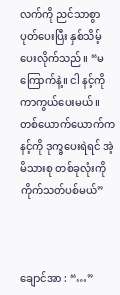လက်ကို ညင်သာစွာပုတ်ပေးပြီး နှစ်သိမ့်ပေးလိုက်သည်။ “မကြောက်နဲ့။ ငါ နင့်ကို ကာကွယ်ပေးမယ်။ တစ်ယောက်ယောက်က နင့်ကို ဒုက္ခပေးရဲရင် အဲ့မိသားစု တစ်ခုလုံးကို ကိုက်သတ်ပစ်မယ်”



ချောင်အာ : “…”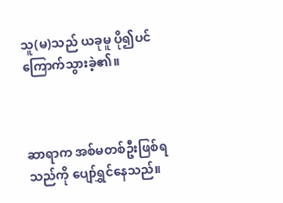သူ(မ)သည် ယခုမူ ပို၍ပင် ကြောက်သွားခဲ့၏။



ဆာရာက အစ်မတစ်ဦးဖြစ်ရသည်ကို ပျော်ရွှင်နေသည်။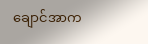ချောင်အာက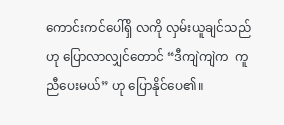ကောင်းကင်ပေါ်ရှိ လကို လှမ်းယူချင်သည်ဟု ပြောလာလျှင်တောင် “ဒီကျဲကျဲက  ကူညီပေးမယ်” ဟု ပြောနိုင်ပေ၏။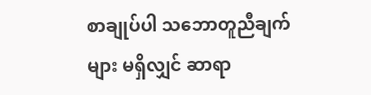စာချုပ်ပါ သဘောတူညီချက်များ မရှိလျှင် ဆာရာ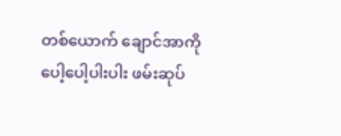တစ်ယောက် ချောင်အာကို ပေါ့ပေါ့ပါးပါး ဖမ်းဆုပ်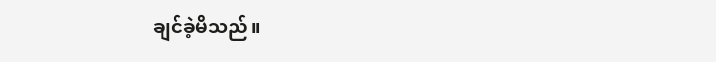ချင်ခဲ့မိသည်။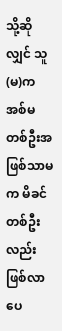သို့ဆိုလျှင် သူ(မ)က အစ်မတစ်ဦးအဖြစ်သာမက မိခင်တစ်ဦးလည်းဖြစ်လာပေ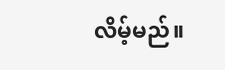လိမ့်မည်။